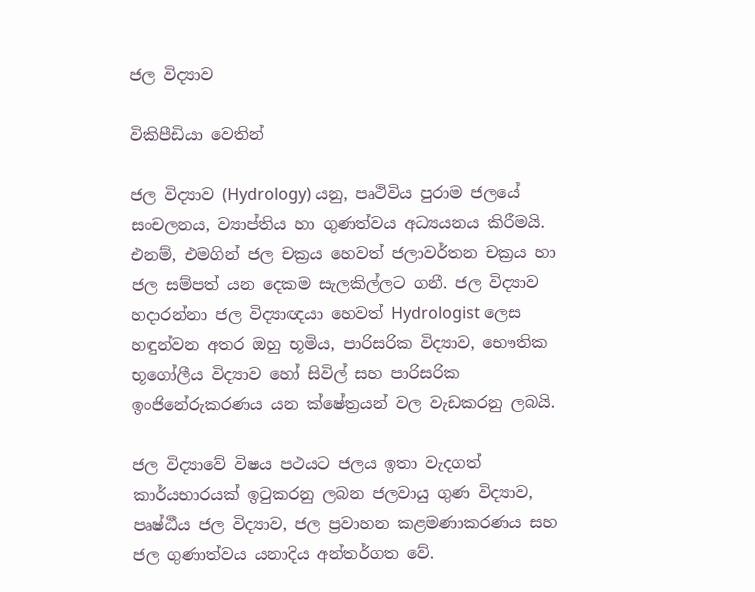ජල විද්‍යාව‍

විකිපීඩියා වෙතින්

ජල විද්‍යාව (Hydrology) යනු, පෘථිවිය පුරාම ජලයේ සංචලනය, ව්‍යාප්තිය හා ගුණත්වය අධ්‍යයනය කිරීමයි. එනම්, එමගින් ජල චක්‍රය හෙවත් ජලාවර්තන චක්‍රය හා ජල සම්පත් යන දෙකම සැලකිල්ලට ගනී. ජල විද්‍යාව හදාරන්නා ජල විද්‍යාඥයා හෙවත් Hydrologist ලෙස හඳුන්වන අතර ඔහු භූමිය, පාරිසරික විද්‍යාව, භෞතික භූගෝලීය විද්‍යාව හෝ සිවිල් සහ පාරිසරික ඉංජිනේරුකරණය යන ක්ෂේත්‍රයන් වල වැඩකරනු ලබයි.

ජල විද්‍යාවේ විෂය පථයට ජලය ඉතා වැදගත් කාර්යභාරයක් ඉටුකරනු ලබන ජලවායු ගුණ විද්‍යාව, පෘෂ්ඨීය ජල විද්‍යාව, ජල ප්‍රවාහන කළමණාකරණය සහ ජල ගුණාත්වය යනාදිය අන්තර්ගත වේ.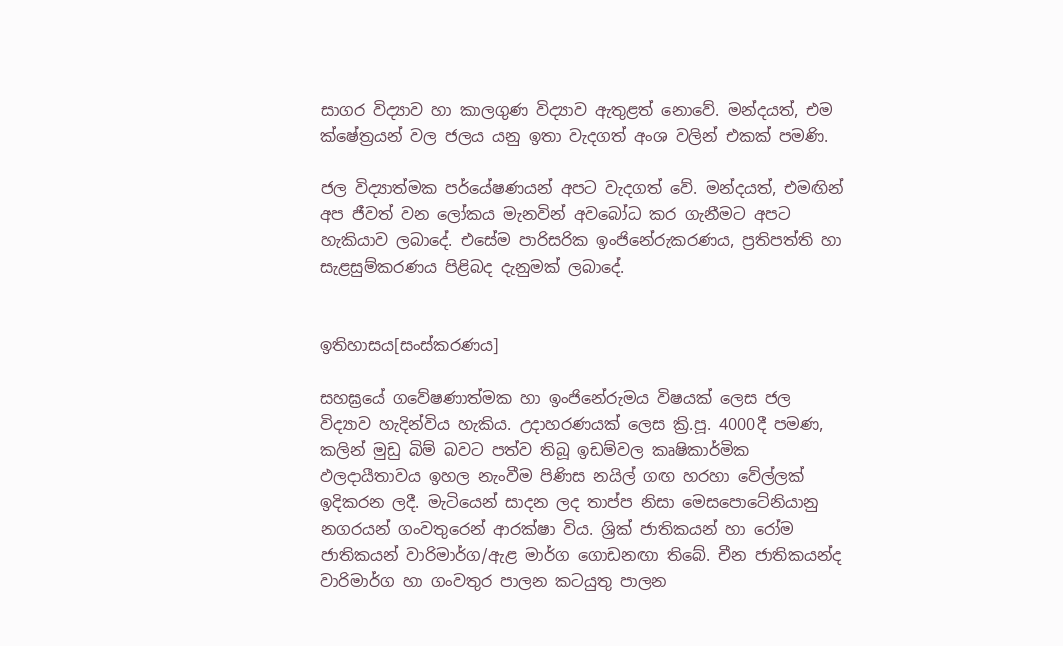සාගර විද්‍යාව හා කාලගුණ විද්‍යාව ඇතුළත් නොවේ. මන්දයත්, එම ක්ෂේත්‍රයන් වල ජලය යනු ඉතා වැදගත් අංශ වලින් එකක් පමණි.

ජල විද්‍යාත්මක පර්යේෂණයන් අපට වැදගත් වේ. මන්දයත්, එමඟින් අප ජීවත් වන ලෝකය මැනවින් අවබෝධ කර ගැනීමට අපට හැකියාව ලබාදේ. එසේම පාරිසරික ඉංජිනේරුකරණය, ප්‍රතිපත්ති හා සැළසුම්කරණය පිළිබද දැනුමක් ලබාදේ.


ඉතිහාසය[සංස්කරණය]

සහඝ්‍රයේ ගවේෂණාත්මක හා ඉංජිනේරුමය විෂයක් ලෙස ජල විද්‍යාව හැදින්විය හැකිය. උදාහරණයක් ලෙස ක්‍රි.පූ. 4000දී පමණ, කලින් මුඩු බිම් බවට පත්ව තිබූ ඉඩම්වල කෘෂිකාර්මික ඵලදායීතාවය ඉහල නැංවීම පිණිස නයිල් ගඟ හරහා වේල්ලක් ඉදිකරන ලදී. මැටියෙන් සාදන ලද තාප්ප නිසා මෙසපොටේනියානු නගරයන් ගංවතුරෙන් ආරක්ෂා විය. ශ්‍රික් ජාතිකයන් හා රෝම ජාතිකයන් වාරිමාර්ග/ඇළ මාර්ග ගොඩනඟා තිබේ. චීන ජාතිකයන්ද වාරිමාර්ග හා ගංවතුර පාලන කටයුතු පාලන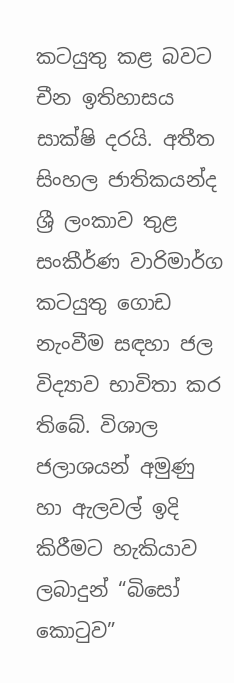කටයුතු කළ බවට චීන ඉතිහාසය සාක්ෂි දරයි. අතීත සිංහල ජාතිකයන්ද ශ්‍රී ලංකාව තුළ සංකීර්ණ වාරිමාර්ග කටයුතු ගොඩ නැංවීම සඳහා ජල විද්‍යාව භාවිතා කර තිබේ. විශාල ජලාශයන් අමුණු හා ඇලවල් ඉදි කිරීමට හැකියාව ලබාදුන් “බිසෝ කොටුව”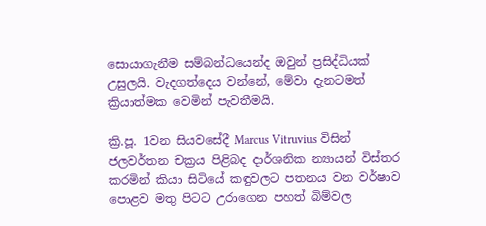සොයාගැනීම සම්බන්ධයෙන්ද ඔවුන් ප්‍රසිද්ධියක් උසුලයි. වැදගත්දෙය වන්නේ, මේවා දැනටමත් ක්‍රියාත්මක වෙමින් පැවතීමයි.

ක්‍රි.පූ. 1වන සියවසේදී Marcus Vitruvius විසින් ජලවර්තන චක්‍රය පිළිබද දාර්ශනික න්‍යායන් විස්තර කරමින් කියා සිටියේ කඳුවලට පතනය වන වර්ෂාව පොළව මතු පිටට උරාගෙන පහත් බිම්වල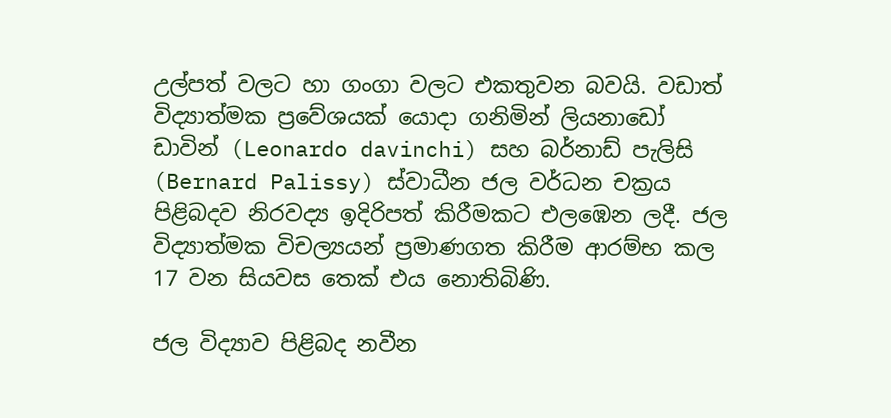උල්පත් වලට හා ගංගා වලට එකතුවන බවයි. වඩාත් විද්‍යාත්මක ප්‍රවේශයක් යොදා ගනිමින් ලියනාඩෝ ඩාවින් (Leonardo davinchi) සහ බර්නාඩ් පැලිසි (Bernard Palissy) ස්වාධීන ජල වර්ධන චක්‍රය පිළිබදව නිරවද්‍ය ඉදිරිපත් කිරීමකට එලඹෙන ලදී. ජල විද්‍යාත්මක විචල්‍යයන් ප්‍රමාණගත කිරීම ආරම්භ කල 17 වන සියවස තෙක් එය නොතිබිණි.

ජල විද්‍යාව පිළිබද නවීන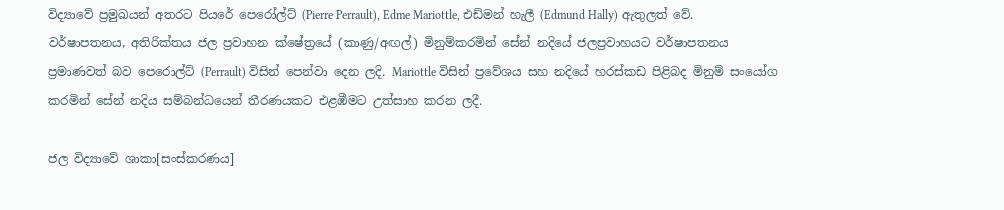විද්‍යාවේ ප්‍රමුඛයන් අතරට පියරේ පෙරෝල්ට් (Pierre Perrault), Edme Mariottle, එඩ්මන් හැලී (Edmund Hally) ඇතුලත් වේ. වර්ෂාපතනය, අතිරික්තය ජල ප්‍රවාහන ක්ෂේත්‍රයේ (කාණු/අඟල්) මිනුම්කරමින් සේන් නදියේ ජලප්‍රවාහයට වර්ෂාපතනය ප්‍රමාණවත් බව පෙරොල්ට් (Perrault) විසින් පෙන්වා දෙන ලදි. Mariottle විසින් ප්‍රවේශය සහ නදියේ හරස්කඩ පිළිබද මිනුම් සංයෝග කරමින් සේන් නදිය සම්බන්ධයෙන් තීරණයකට එළඹීමට උත්සාහ කරන ලදී.

ජල විද්‍යාවේ ශාකා[සංස්කරණය]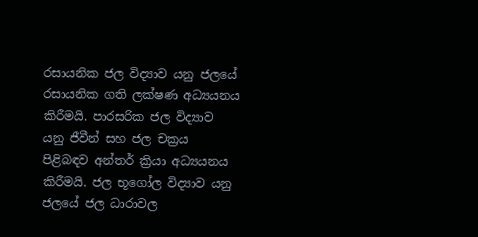රසායනික ජල විද්‍යාව යනු ජලයේ රසායනික ගති ලක්ෂණ අධ්‍යයනය කිරීමයි. පාරසරික ජල විද්‍යාව යනු ජීවීන් සහ ජල චක්‍රය පිළිබඳව අන්තර් ක්‍රියා අධ්‍යයනය කිරීමයි. ජල භූගෝල විද්‍යාව යනු ජලයේ ජල ධාරාවල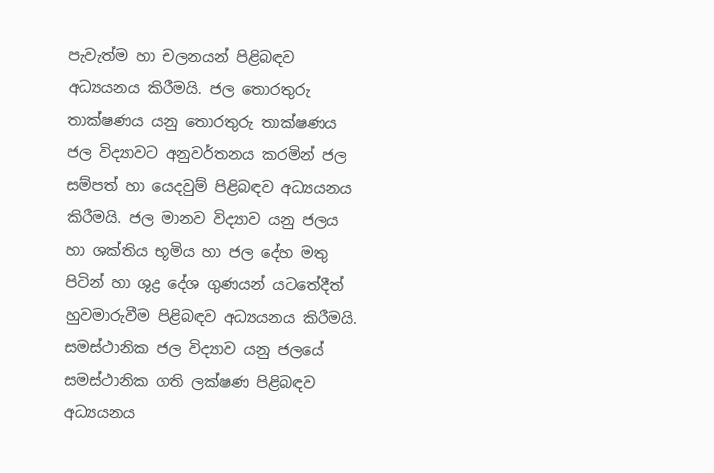පැවැත්ම හා චලනයන් පිළිබඳව අධ්‍යයනය කිරීමයි. ජල තොරතුරු තාක්ෂණය යනු තොරතුරු තාක්ෂණය ජල විද්‍යාවට අනුවර්තනය කරමින් ජල සම්පත් හා යෙදවුම් පිළිබඳව අධ්‍යයනය කිරීමයි. ජල මානව විද්‍යාව යනු ජලය හා ශක්තිය භූමිය හා ජල දේහ මතු පිටින් හා ශුද්‍ර දේශ ගුණයන් යටතේදීත් හුවමාරුවීම පිළිබඳව අධ්‍යයනය කිරීමයි. සමස්ථානික ජල විද්‍යාව යනු ජලයේ සමස්ථානික ගති ලක්ෂණ පිළිබඳව අධ්‍යයනය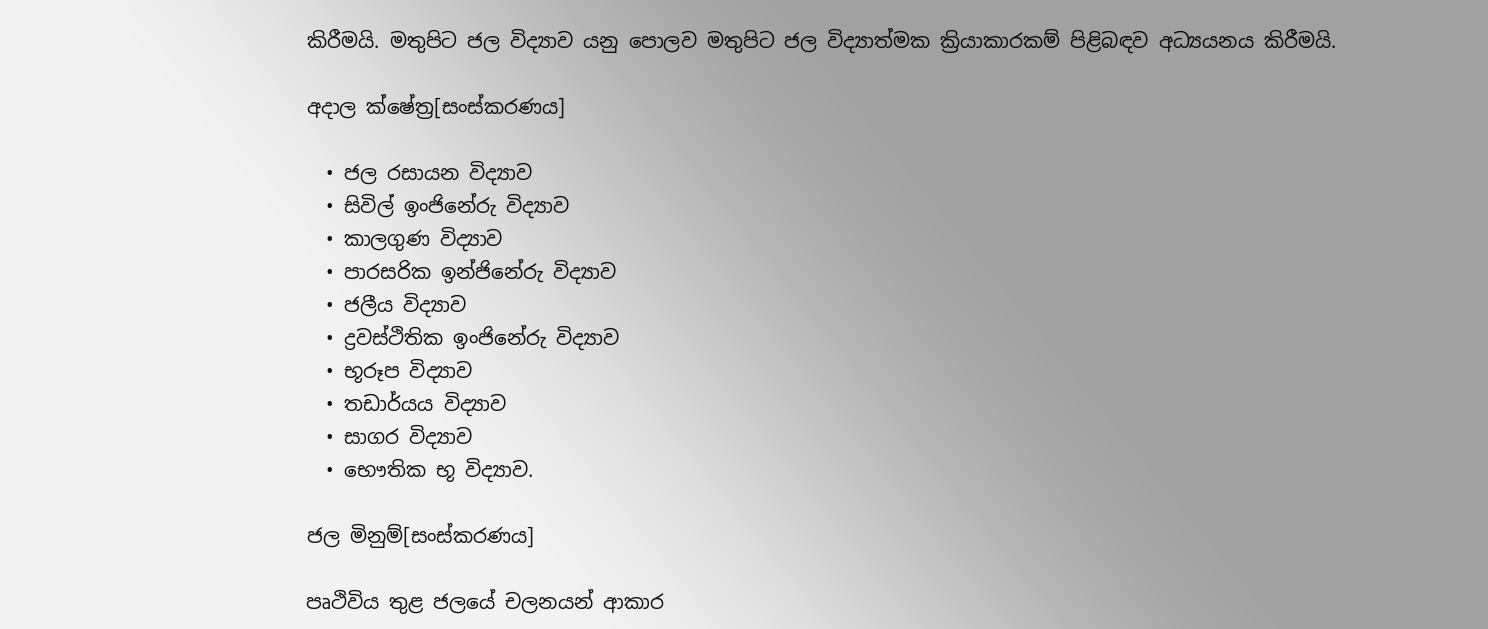කිරීමයි. මතුපිට ජල විද්‍යාව යනු පොලව මතුපිට ජල විද්‍යාත්මක ක්‍රියාකාරකම් පිළිබඳව අධ්‍යයනය කිරීමයි.

අදාල ක්ෂේත්‍ර[සංස්කරණය]

  • ජල රසායන විද්‍යාව
  • සිවිල් ඉංජිනේරු විද්‍යාව
  • කාලගුණ විද්‍යාව
  • පාරසරික ඉන්ජිනේරු විද්‍යාව
  • ජලීය විද්‍යාව
  • ද්‍රවස්ථිතික ඉංජිනේරු විද්‍යාව
  • භූරූප විද්‍යාව
  • තඩාර්යය විද්‍යාව
  • සාගර විද්‍යාව
  • භෞතික භූ විද්‍යාව.

ජල මිනුම්[සංස්කරණය]

පෘථිවිය තුළ ජලයේ චලනයන් ආකාර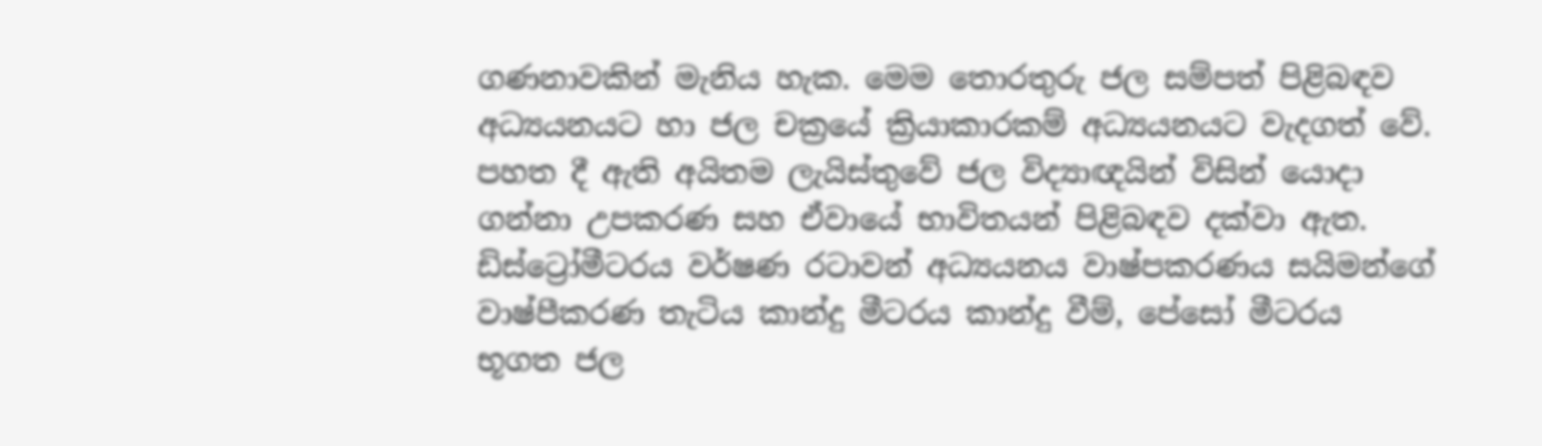ගණනාවකින් මැනිය හැක. මෙම තොරතුරු ජල සම්පත් පිළිබඳව අධ්‍යයනයට හා ජල චක්‍රයේ ක්‍රියාකාරකම් අධ්‍යයනයට වැදගත් වේ. පහත දී ඇති අයිතම ලැයිස්තුවේ ජල විද්‍යාඥයින් විසින් යොදා ගන්නා උපකරණ සහ ඒවායේ භාවිතයන් පිළිබඳව දක්වා ඇත. ඩිස්ට්‍රෝමීටරය වර්ෂණ රටාවන් අධ්‍යයනය වාෂ්පකරණය සයිමන්ගේ වාෂ්පීකරණ තැටිය කාන්දු මීටරය කාන්දු වීම්, පේසෝ මීටරය භූගත ජල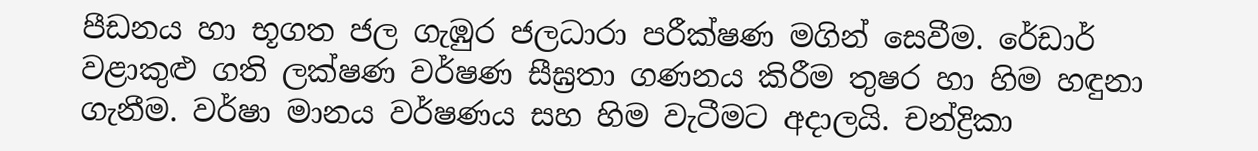පීඩනය හා භූගත ජල ගැඹුර ජලධාරා පරීක්ෂණ මගින් සෙවීම. රේඩාර් වළාකුළු ගති ලක්ෂණ වර්ෂණ සීඝ්‍රතා ගණනය කිරීම තුෂර හා හිම හඳුනා ගැනීම. වර්ෂා මානය වර්ෂණය සහ හිම වැටීමට අදාලයි. චන්ද්‍රිකා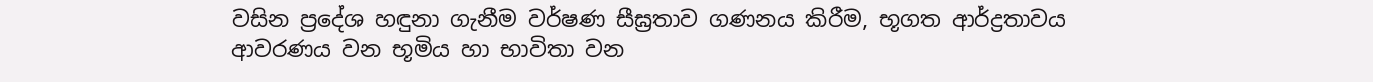වසින ප්‍රදේශ හඳුනා ගැනීම වර්ෂණ සීඝ්‍රතාව ගණනය කිරීම, භූගත ආර්ද්‍රතාවය ආවරණය වන භූමිය හා භාවිතා වන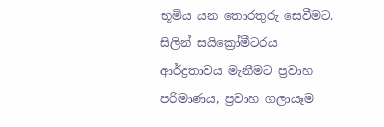භූමිය යන තොරතුරු සෙවීමට. සිලින් සයික්‍රෝමීටරය ආර්ද්‍රතාවය මැනීමට ප්‍රවාහ පරිමාණය, ප්‍රවාහ ගලායෑම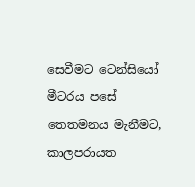සෙවීමට ටෙන්සියෝ මීටරය පසේ තෙතමනය මැනීමට, කාලපරායත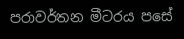පරාවර්තන මීටරය පසේ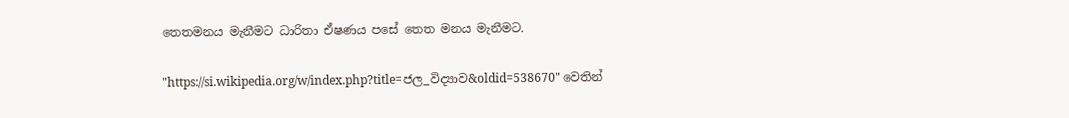තෙතමනය මැනීමට ධාරිතා ඒෂණය පසේ තෙත මනය මැනීමට.

"https://si.wikipedia.org/w/index.php?title=ජල_විද්‍යාව‍&oldid=538670" වෙතින්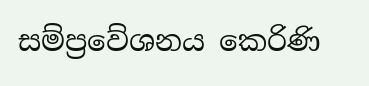සම්ප්‍රවේශනය කෙරිණි